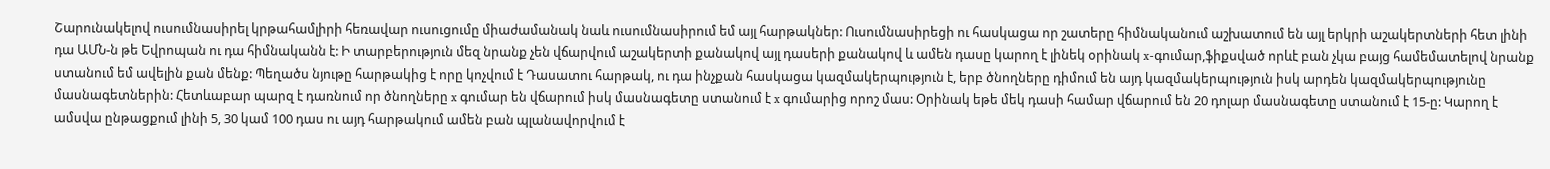Շարունակելով ուսումնասիրել կրթահամլիրի հեռավար ուսուցումը միաժամանակ նաև ուսումնասիրում եմ այլ հարթակներ: Ուսումնասիրեցի ու հասկացա որ շատերը հիմնականում աշխատում են այլ երկրի աշակերտների հետ լինի դա ԱՄՆ-ն թե Եվրոպան ու դա հիմնականն է: Ի տարբերություն մեզ նրանք չեն վճարվում աշակերտի քանակով այլ դասերի քանակով և ամեն դասը կարող է լինեկ օրինակ x-գումար,ֆիքսված որևէ բան չկա բայց համեմատելով նրանք ստանում եմ ավելին քան մենք: Պեղածս նյութը հարթակից է որը կոչվում է Դասատու հարթակ, ու դա ինչքան հասկացա կազմակերպություն է, երբ ծնողները դիմում են այդ կազմակերպություն իսկ արդեն կազմակերպությունը մասնագետներին: Հետևաբար պարզ է դառնում որ ծնողները x գումար են վճարում իսկ մասնագետը ստանում է x գումարից որոշ մաս: Օրինակ եթե մեկ դասի համար վճարում են 20 դոլար մասնագետը ստանում է 15-ը: Կարող է ամսվա ընթացքում լինի 5, 30 կամ 100 դաս ու այդ հարթակում ամեն բան պլանավորվում է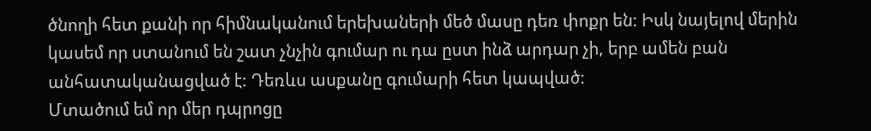ծնողի հետ քանի որ հիմնականում երեխաների մեծ մասը դեռ փոքր են: Իսկ նայելով մերին կասեմ որ ստանում են շատ չնչին գումար ու դա ըստ ինձ արդար չի, երբ ամեն բան անհատականացված է: Դեռևս ասքանը գումարի հետ կապված:
Մտածում եմ որ մեր դպրոցը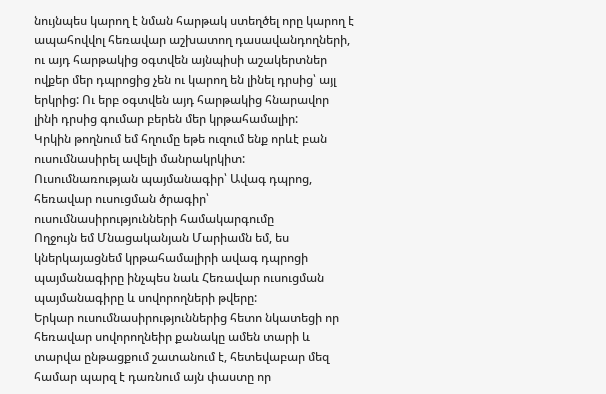նույնպես կարող է նման հարթակ ստեղծել որը կարող է ապահովվոլ հեռավար աշխատող դասավանդողների, ու այդ հարթակից օգտվեն այնպիսի աշակերտներ ովքեր մեր դպրոցից չեն ու կարող են լինել դրսից՝ այլ երկրից: Ու երբ օգտվեն այդ հարթակից հնարավոր լինի դրսից գումար բերեն մեր կրթահամալիր:
Կրկին թողնում եմ հղումը եթե ուզում ենք որևէ բան ուսումնասիրել ավելի մանրակրկիտ:
Ուսումնառության պայմանագիր՝ Ավագ դպրոց, հեռավար ուսուցման ծրագիր՝ ուսումնասիրությունների համակարգումը
Ողջույն եմ Մնացականյան Մարիամն եմ, ես կներկայացնեմ կրթահամալիրի ավագ դպրոցի պայմանագիրը ինչպես նաև Հեռավար ուսուցման պայմանագիրը և սովորողների թվերը:
Երկար ուսումնասիրություններից հետո նկատեցի որ հեռավար սովորողնեիր քանակը ամեն տարի և տարվա ընթացքում շատանում է, հետեվաբար մեզ համար պարզ է դառնում այն փաստը որ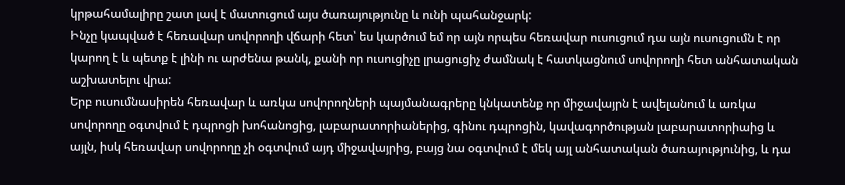կրթահամալիրը շատ լավ է մատուցում այս ծառայությունը և ունի պահանջարկ:
Ինչը կապված է հեռավար սովորողի վճարի հետ՝ ես կարծում եմ որ այն որպես հեռավար ուսուցում դա այն ուսուցումն է որ կարող է և պետք է լինի ու արժենա թանկ, քանի որ ուսուցիչը լրացուցիչ ժամնակ է հատկացնում սովորողի հետ անհատական աշխատելու վրա:
Երբ ուսումնասիրեն հեռավար և առկա սովորողների պայմանագրերը կնկատենք որ միջավայրն է ավելանում և առկա սովորողը օգտվում է դպրոցի խոհանոցից, լաբարատորիաներից, գինու դպրոցին, կավագործության լաբարատորիաից և այլն, իսկ հեռավար սովորողը չի օգտվում այդ միջավայրից, բայց նա օգտվում է մեկ այլ անհատական ծառայությունից, և դա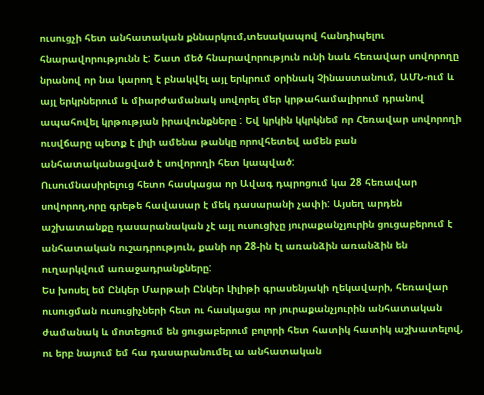ուսուցչի հետ անհատական քննարկում,տեսակապով հանդիպելու հնարավորությունն է: Շատ մեծ հնարավորություն ունի նաև հեռավար սովորողը նրանով որ նա կարող է բնակվել այլ երկրում օրինակ Չինաստանում, ԱՄՆ-ում և այլ երկրներում և միարժամանակ սովորել մեր կրթահամալիրում դրանով ապահովել կրթության իրավունքները : Եվ կրկին կկրկնեմ որ Հեռավար սովորողի ուսվճարը պետք է լիլի ամենա թանկը որովհետեվ ամեն բան անհատականացված է սովորողի հետ կապված:
Ուսումնասիրելուց հետո հասկացա որ Ավագ դպրոցում կա 28 հեռավար սովորող,որը գրեթե հավասար է մեկ դասարանի չափի: Այսեղ արդեն աշխատանքը դասարանական չէ այլ ուսուցիչը յուրաքանչյուրին ցուցաբերում է անհատական ուշադրություն, քանի որ 28-ին էլ առանձին առանձին են ուղարկվում առաջադրանքները:
Ես խոսել եմ Ընկեր Մարթաի Ընկեր Լիլիթի գրասենյակի ղեկավարի, հեռավար ուսուցման ուսուցիչների հետ ու հասկացա որ յուրաքանչյուրին անհատական ժամանակ և մոտեցում են ցուցաբերում բոլորի հետ հատիկ հատիկ աշխատելով, ու երբ նայում եմ հա դասարանումել ա անհատական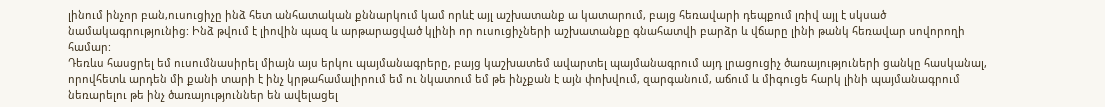լինում ինչոր բան,ուսուցիչը ինձ հետ անհատական քննարկում կամ որևէ այլ աշխատանք ա կատարում, բայց հեռավարի դեպքում լռիվ այլ է սկսած նամակագրությունից: Ինձ թվում է լիովին պազ և արթարացված կլինի որ ուսուցիչների աշխատանքը գնահատվի բարձր և վճարը լինի թանկ հեռավար սովորողի համար:
Դեռևս հասցրել եմ ուսումնասիրել միայն այս երկու պայմանագրերը, բայց կաշխատեմ ավարտել պայմանագրում այդ լրացուցիչ ծառայություների ցանկը հասկանալ, որովհետև արդեն մի քանի տարի է ինչ կրթահամալիրում եմ ու նկատում եմ թե ինչքան է այն փոխվում, զարգանում, աճում և միգուցե հարկ լինի պայմանագրում նեռարելու թե ինչ ծառայություններ են ավելացել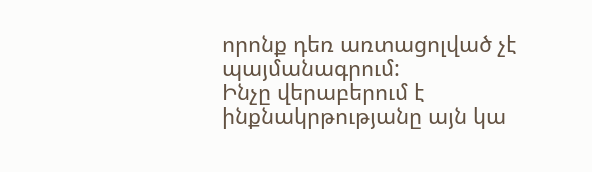որոնք դեռ առտացոլված չէ պայմանագրում:
Ինչը վերաբերում է ինքնակրթությանը այն կա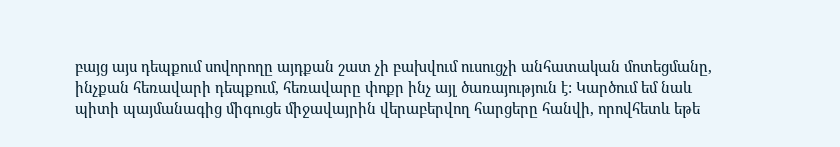բայց այս դեպքում սովորողը այդքան շատ չի բախվում ուսուցչի անհատական մոտեցմանը, ինչքան հեռավարի դեպքում, հեռավարը փոքր ինչ այլ ծառայություն է: Կարծում եմ նաև պիտի պայմանագից միգուցե միջավայրին վերաբերվող հարցերը հանվի, որովհետև եթե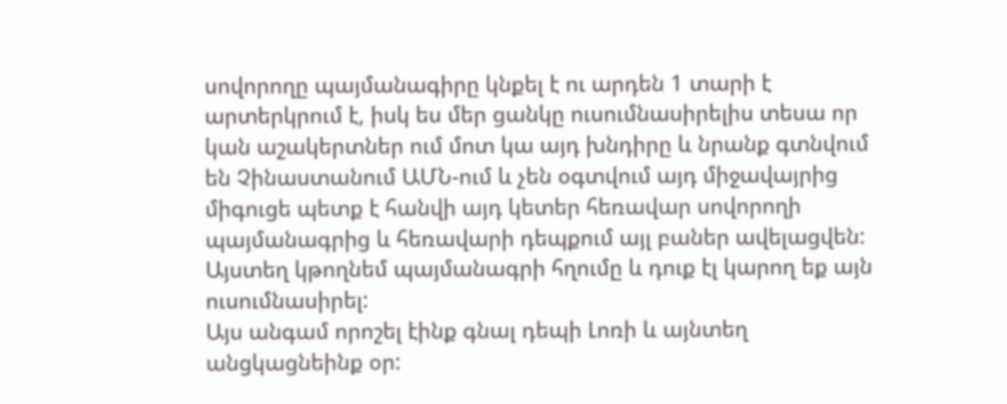սովորողը պայմանագիրը կնքել է ու արդեն 1 տարի է արտերկրում է, իսկ ես մեր ցանկը ուսումնասիրելիս տեսա որ կան աշակերտներ ում մոտ կա այդ խնդիրը և նրանք գտնվում են Չինաստանում ԱՄՆ-ում և չեն օգտվում այդ միջավայրից միգուցե պետք է հանվի այդ կետեր հեռավար սովորողի պայմանագրից և հեռավարի դեպքում այլ բաներ ավելացվեն:
Այստեղ կթողնեմ պայմանագրի հղումը և դուք էլ կարող եք այն ուսումնասիրել:
Այս անգամ որոշել էինք գնալ դեպի Լոռի և այնտեղ անցկացնեինք օր: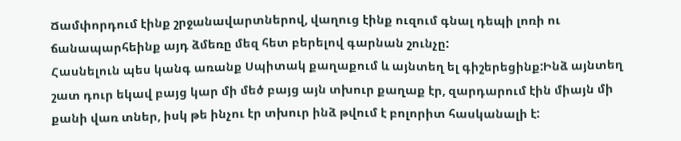Ճամփորդում էինք շրջանավարտներով, վաղուց էինք ուզում գնալ դեպի լոռի ու ճանապարհեինք այդ ձմեռը մեզ հետ բերելով գարնան շունչը:
Հասնելուն պես կանգ առանք Սպիտակ քաղաքում և այնտեղ ել գիշերեցինք:Ինձ այնտեղ շատ դուր եկավ բայց կար մի մեծ բայց այն տխուր քաղաք էր, զարդարում էին միայն մի քանի վառ տներ, իսկ թե ինչու էր տխուր ինձ թվում է բոլորիտ հասկանալի է: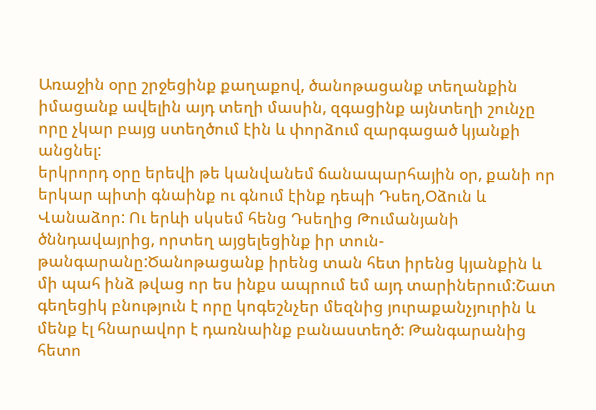Առաջին օրը շրջեցինք քաղաքով, ծանոթացանք տեղանքին իմացանք ավելին այդ տեղի մասին, զգացինք այնտեղի շունչը որը չկար բայց ստեղծում էին և փորձում զարգացած կյանքի անցնել:
երկրորդ օրը երեվի թե կանվանեմ ճանապարհային օր, քանի որ երկար պիտի գնաինք ու գնում էինք դեպի Դսեղ,Օձուն և Վանաձոր: Ու երևի սկսեմ հենց Դսեղից Թումանյանի ծննդավայրից, որտեղ այցելեցինք իր տուն-թանգարանը:Ծանոթացանք իրենց տան հետ իրենց կյանքին և մի պահ ինձ թվաց որ ես ինքս ապրում եմ այդ տարիներում:Շատ գեղեցիկ բնություն է որը կոգեշնչեր մեզնից յուրաքանչյուրին և մենք էլ հնարավոր է դառնաինք բանաստեղծ: Թանգարանից հետո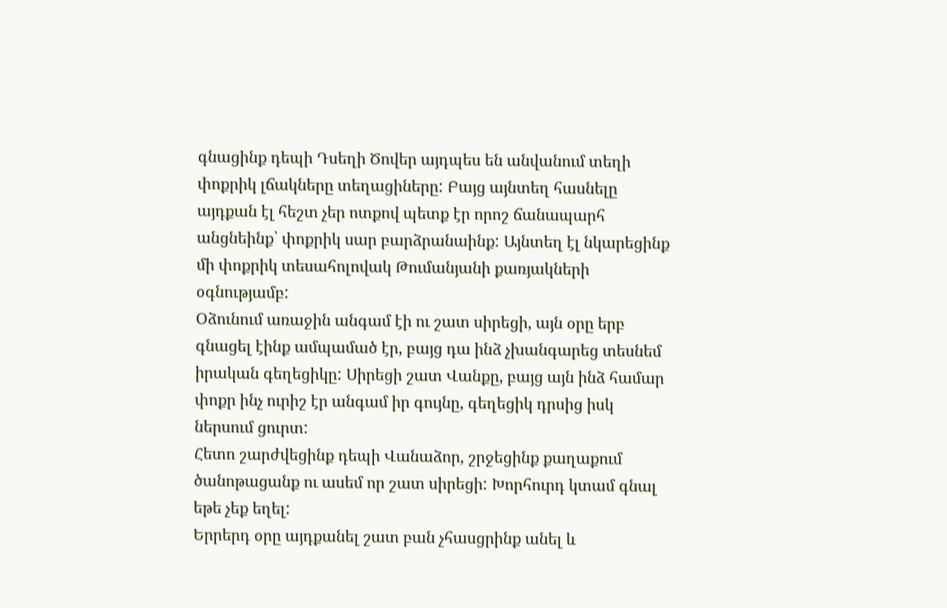գնացինք դեպի Դսեղի Ծովեր այդպես են անվանում տեղի փոքրիկ լճակները տեղացիները: Բայց այնտեղ հասնելը այդքան էլ հեշտ չեր ոտքով պետք էր որոշ ճանապարհ անցնեինք՝ փոքրիկ սար բարձրանաինք: Այնտեղ էլ նկարեցինք մի փոքրիկ տեսահոլովակ Թումանյանի քառյակների օգնությամբ:
Օձունում առաջին անգամ էի ու շատ սիրեցի, այն օրը երբ գնացել էինք ամպամած էր, բայց դա ինձ չխանգարեց տեսնեմ իրական գեղեցիկը: Սիրեցի շատ Վանքը, բայց այն ինձ համար փոքր ինչ ուրիշ էր անգամ իր գույնը, գեղեցիկ դրսից իսկ ներսում ցուրտ:
Հետո շարժվեցինք դեպի Վանաձոր, շրջեցինք քաղաքում ծանոթացանք ու ասեմ որ շատ սիրեցի: Խորհուրդ կտամ գնալ եթե չեք եղել:
Երրերդ օրը այդքանել շատ բան չհասցրինք անել և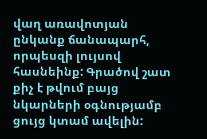վաղ առավոտյան ընկանք ճանապարհ, որպեսզի լույսով հասնեինք: Գրածով շատ քիչ է թվում բայց նկարների օգնությամբ ցույց կտամ ավելին: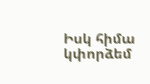Իսկ հիմա կփորձեմ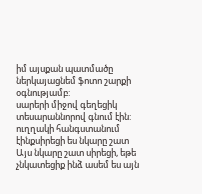իմ այսքան պատմածը ներկայացնեմ ֆոտո շարքի օգնությամբ:
սարերի միջով գեղեցիկ տեսարաննորով գնում էին:
ուղղակի հանգստանում էինքսիրեցի ես նկարը շատ
Այս նկարը շատ սիրեցի, եթե չնկատեցիք ինձ ասեմ ես այն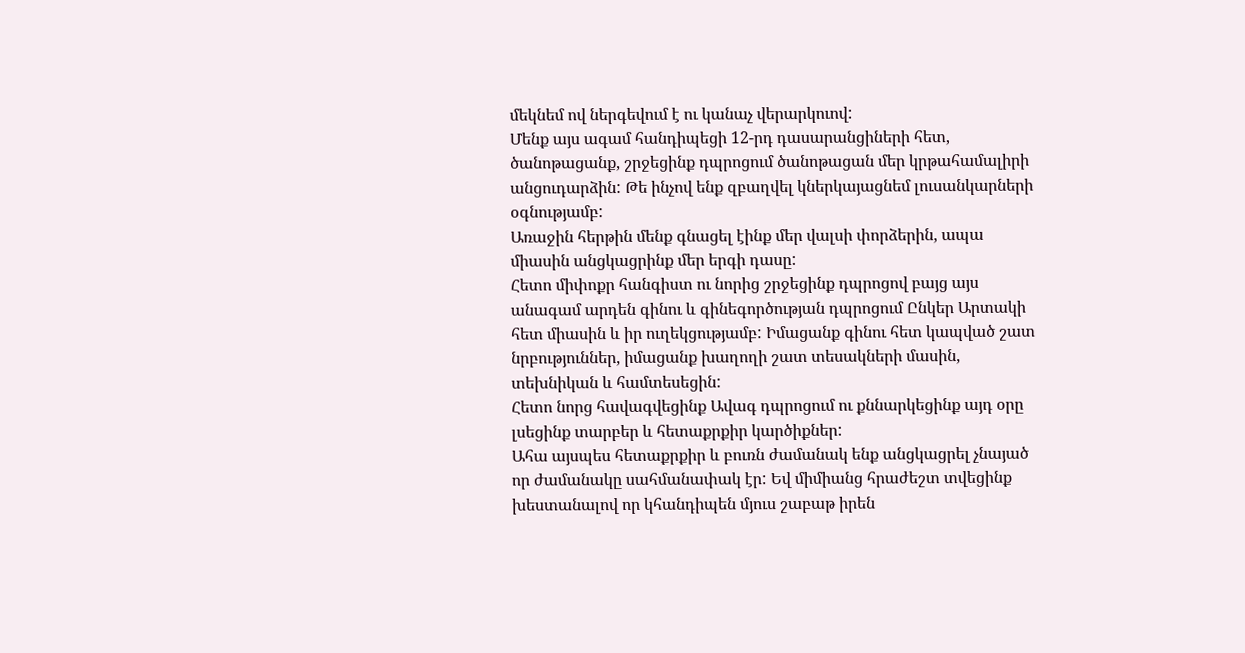մեկնեմ ով ներգեվում է ու կանաչ վերարկուով:
Մենք այս ագամ հանդիպեցի 12-րդ դասարանցիների հետ, ծանոթացանք, շրջեցինք դպրոցում ծանոթացան մեր կրթահամալիրի անցուդարձին: Թե ինչով ենք զբաղվել կներկայացնեմ լուսանկարների օգնությամբ:
Առաջին հերթին մենք գնացել էինք մեր վալսի փորձերին, ապա միասին անցկացրինք մեր երգի դասը:
Հետո միփոքր հանգիստ ու նորից շրջեցինք դպրոցով բայց այս անագամ արդեն գինու և գինեգործության դպրոցում Ընկեր Արտակի հետ միասին և իր ուղեկցությամբ: Իմացանք գինու հետ կապված շատ նրբություններ, իմացանք խաղողի շատ տեսակների մասին, տեխնիկան և համտեսեցին:
Հետո նորց հավագվեցինք Ավագ դպրոցում ու քննարկեցինք այդ օրը լսեցինք տարբեր և հետաքրքիր կարծիքներ:
Ահա այսպես հետաքրքիր և բուռն ժամանակ ենք անցկացրել չնայած որ ժամանակը սահմանափակ էր: Եվ միմիանց հրաժեշտ տվեցինք խեստանալով որ կհանդիպեն մյուս շաբաթ իրեն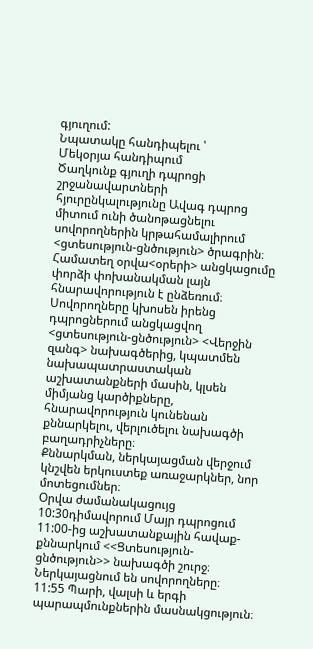գյուղում:
Նպատակը հանդիպելու ՝
Մեկօրյա հանդիպում
Ծաղկունք գյուղի դպրոցի շրջանավարտների հյուրընկալությունը Ավագ դպրոց միտում ունի ծանոթացնելու սովորողներին կրթահամալիրում <ցտեսություն-ցնծություն> ծրագրին։
Համատեղ օրվա<օրերի> անցկացումը փորձի փոխանակման լայն հնարավորություն է ընձեռում։
Սովորողները կխոսեն իրենց դպրոցներում անցկացվող <ցտեսություն-ցնծություն> <Վերջին զանգ> նախագծերից, կպատմեն նախապատրաստական աշխատանքների մասին, կլսեն միմյանց կարծիքները, հնարավորություն կունենան քննարկելու, վերլուծելու նախագծի բաղադրիչները։
Քննարկման, ներկայացման վերջում կնշվեն երկուստեք առաջարկներ, նոր մոտեցումներ։
Օրվա ժամանակացույց
10:30դիմավորում Մայր դպրոցում
11:00-ից աշխատանքային հավաք-քննարկում <<Ցտեսություն-ցնծություն>> նախագծի շուրջ։ Ներկայացնում են սովորողները։
11:55 Պարի, վալսի և երգի պարապմունքներին մասնակցություն։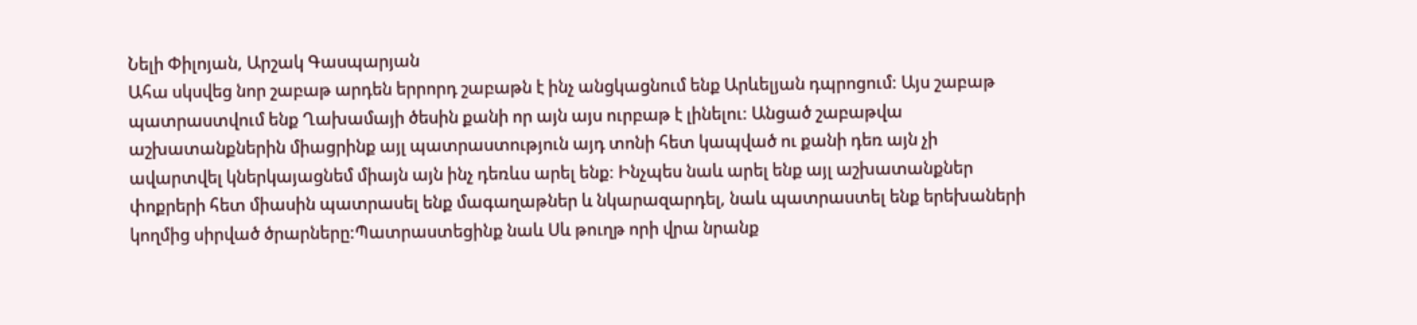Նելի Փիլոյան, Արշակ Գասպարյան
Ահա սկսվեց նոր շաբաթ արդեն երրորդ շաբաթն է ինչ անցկացնում ենք Արևելյան դպրոցում: Այս շաբաթ պատրաստվում ենք Ղախամայի ծեսին քանի որ այն այս ուրբաթ է լինելու: Անցած շաբաթվա աշխատանքներին միացրինք այլ պատրաստություն այդ տոնի հետ կապված ու քանի դեռ այն չի ավարտվել կներկայացնեմ միայն այն ինչ դեռևս արել ենք: Ինչպես նաև արել ենք այլ աշխատանքներ փոքրերի հետ միասին պատրասել ենք մագաղաթներ և նկարազարդել, նաև պատրաստել ենք երեխաների կողմից սիրված ծրարները:Պատրաստեցինք նաև Սև թուղթ որի վրա նրանք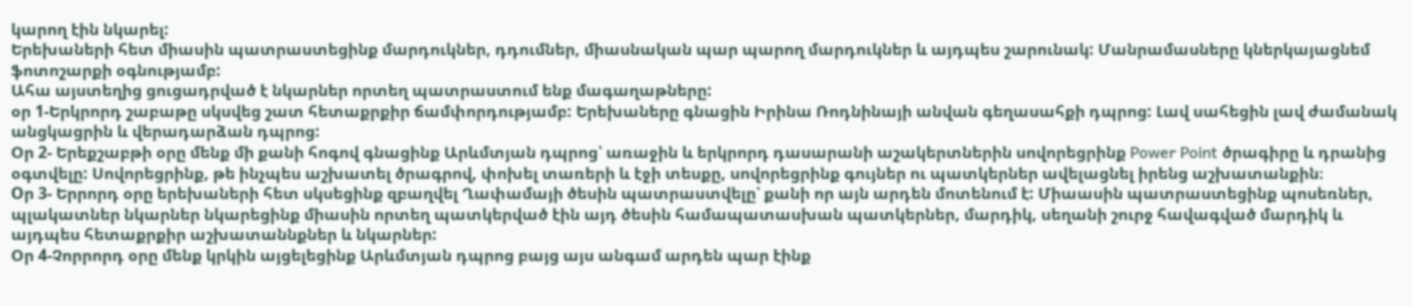կարող էին նկարել:
Երեխաների հետ միասին պատրաստեցինք մարդուկներ, դդումներ, միասնական պար պարող մարդուկներ և այդպես շարունակ: Մանրամասները կներկայացնեմ ֆոտոշարքի օգնությամբ:
Ահա այստեղից ցուցադրված է նկարներ որտեղ պատրաստում ենք մագաղաթները:
օր 1-Երկրորդ շաբաթը սկսվեց շատ հետաքրքիր ճամփորդությամբ: Երեխաները գնացին Իրինա Ռոդնինայի անվան գեղասահքի դպրոց: Լավ սահեցին լավ ժամանակ անցկացրին և վերադարձան դպրոց:
Օր 2- Երեքշաբթի օրը մենք մի քանի հոգով գնացինք Արևմտյան դպրոց՝ առաջին և երկրորդ դասարանի աշակերտներին սովորեցրինք Power Point ծրագիրը և դրանից օգտվելը: Սովորեցրինք, թե ինչպես աշխատել ծրագրով, փոխել տառերի և էջի տեսքը, սովորեցրինք գույներ ու պատկերներ ավելացնել իրենց աշխատանքին։
Oր 3- Երրորդ օրը երեխաների հետ սկսեցինք զբաղվել Ղափամայի ծեսին պատրաստվելը՝ քանի որ այն արդեն մոտենում է: Միաասին պատրաստեցինք պոսեռներ, պլակատներ նկարներ նկարեցինք միասին որտեղ պատկերված էին այդ ծեսին համապատասխան պատկերներ, մարդիկ, սեղանի շուրջ հավագված մարդիկ և այդպես հետաքրքիր աշխատաննքներ և նկարներ:
Օր 4-Չորրորդ օրը մենք կրկին այցելեցինք Արևմտյան դպրոց բայց այս անգամ արդեն պար էինք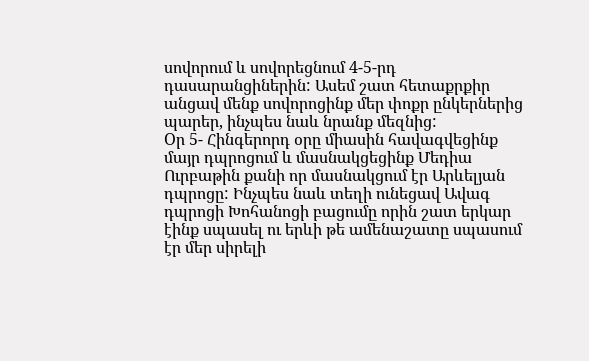սովորում և սովորեցնում 4-5-րդ դասարանցիներին: Ասեմ շատ հետաքրքիր անցավ մենք սովորոցինք մեր փոքր ընկերներից պարեր, ինչպես նաև նրանք մեզնից:
Oր 5- Հինգերորդ օրը միասին հավագվեցինք մայր դպրոցում և մասնակցեցինք Մեդիա Ուրբաթին քանի որ մասնակցում էր Արևելյան դպրոցը: Ինչպես նաև տեղի ունեցավ Ավագ դպրոցի Խոհանոցի բացումը որին շատ երկար էինք սպասել ու երևի թե ամենաշատը սպասում էր մեր սիրելի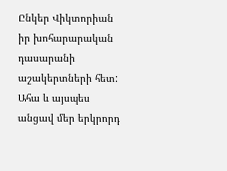Ընկեր Վիկտորիան իր խոհարարական դասարանի աշակերտների հետ:
Ահա և այսպես անցավ մեր երկրորդ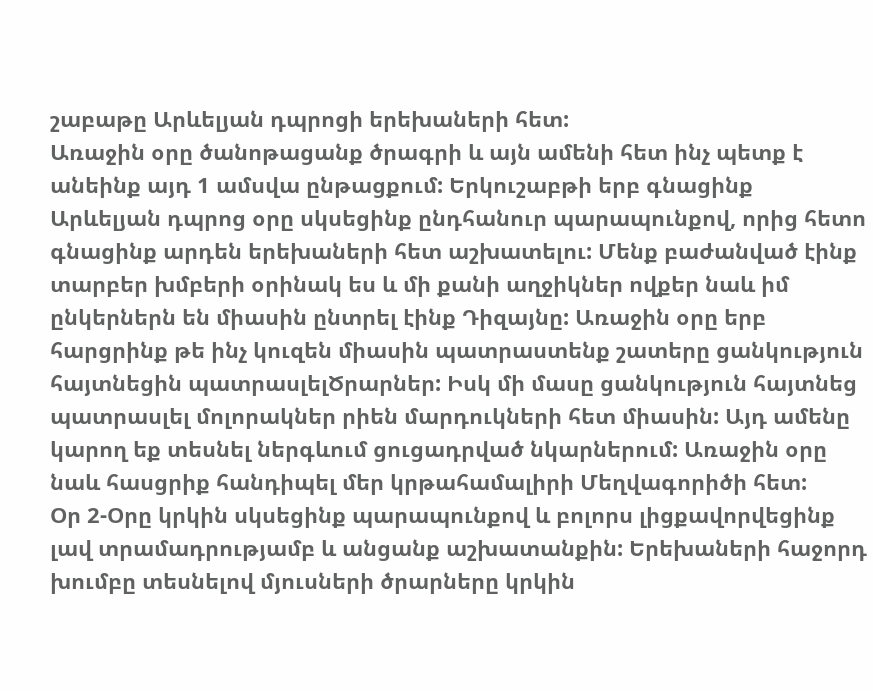շաբաթը Արևելյան դպրոցի երեխաների հետ:
Առաջին օրը ծանոթացանք ծրագրի և այն ամենի հետ ինչ պետք է անեինք այդ 1 ամսվա ընթացքում: Երկուշաբթի երբ գնացինք Արևելյան դպրոց օրը սկսեցինք ընդհանուր պարապունքով, որից հետո գնացինք արդեն երեխաների հետ աշխատելու: Մենք բաժանված էինք տարբեր խմբերի օրինակ ես և մի քանի աղջիկներ ովքեր նաև իմ ընկերներն են միասին ընտրել էինք Դիզայնը: Առաջին օրը երբ հարցրինք թե ինչ կուզեն միասին պատրաստենք շատերը ցանկություն հայտնեցին պատրասլելԾրարներ: Իսկ մի մասը ցանկություն հայտնեց պատրասլել մոլորակներ րիեն մարդուկների հետ միասին: Այդ ամենը կարող եք տեսնել ներգևում ցուցադրված նկարներում: Առաջին օրը նաև հասցրիք հանդիպել մեր կրթահամալիրի Մեղվագորիծի հետ:
Օր 2-Օրը կրկին սկսեցինք պարապունքով և բոլորս լիցքավորվեցինք լավ տրամադրությամբ և անցանք աշխատանքին: Երեխաների հաջորդ խումբը տեսնելով մյուսների ծրարները կրկին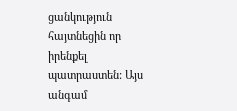ցանկություն հայտնեցին որ իրենքել պատրաստեն: Այս անգամ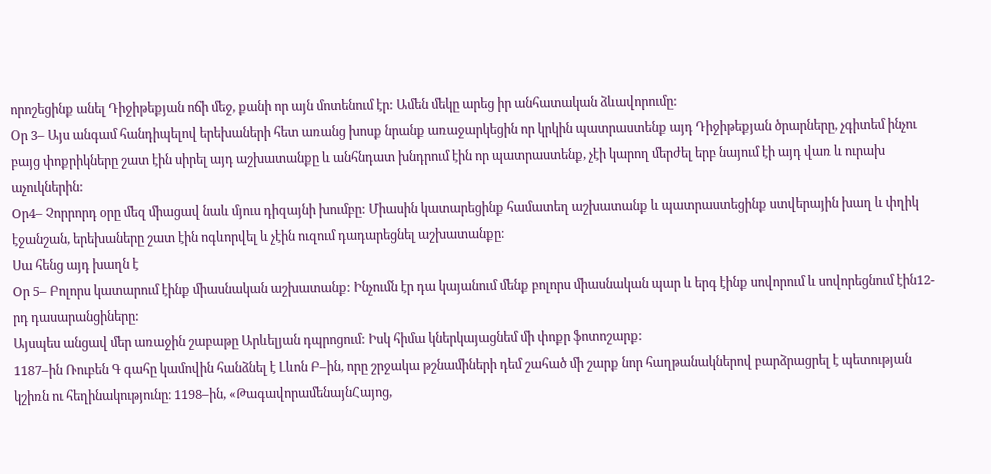որոշեցինք անել Դիջիթեքյան ոճի մեջ, քանի որ այն մոտենում էր: Ամեն մեկը արեց իր անհատական ձևավորումը:
Օր 3– Այս անգամ հանդիպելով երեխաների հետ առանց խոսք նրանք առաջարկեցին որ կրկին պատրաստենք այդ Դիջիթեքյան ծրարները, չգիտեմ ինչու բայց փոքրիկները շատ էին սիրել այդ աշխատանքը և անհնդատ խնդրում էին որ պատրաստենք, չէի կարող մերժել երբ նայում էի այդ վառ և ուրախ աչուկներին:
Oր4– Չորրորդ օրը մեզ միացավ նաև մյուս դիզայնի խումբը: Միասին կատարեցինք համատեղ աշխատանք և պատրաստեցինք ստվերային խաղ և փղիկ էջանշան, երեխաները շատ էին ոգևորվել և չէին ուզում դադարեցնել աշխատանքը։
Սա հենց այդ խաղն է
Oր 5– Բոլորս կատարում էինք միասնական աշխատանք: Ինչումն էր դա կայանում մենք բոլորս միասնական պար և երգ էինք սովորում և սովորեցնում էին12-րդ դասարանցիները:
Այսպես անցավ մեր առաջին շաբաթը Արևելյան դպրոցում: Իսկ հիմա կներկայացնեմ մի փոքր ֆոտոշարք:
1187–ին Ռուբեն Գ գահը կամովին հանձնել է Լևոն Բ–ին, որը շրջակա թշնամիների դեմ շահած մի շարք նոր հաղթանակներով բարձրացրել է պետության կշիռն ու հեղինակությունը։ 1198–ին, «ԹագավորամենայնՀայոց,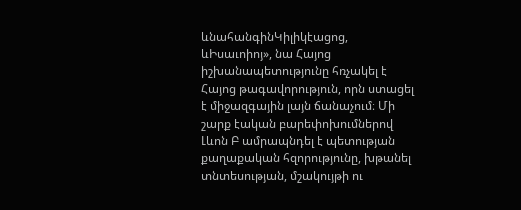ևնահանգինԿիլիկէացոց, ևԻսաւոիոյ», նա Հայոց իշխանապետությունը հռչակել է Հայոց թագավորություն, որն ստացել է միջազգային լայն ճանաչում։ Մի շարք էական բարեփոխումներով Լևոն Բ ամրապնդել է պետության քաղաքական հզորությունը, խթանել տնտեսության, մշակույթի ու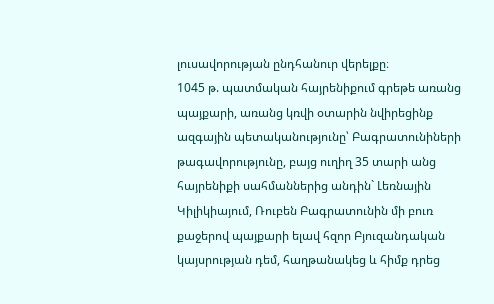լուսավորության ընդհանուր վերելքը։
1045 թ. պատմական հայրենիքում գրեթե առանց պայքարի, առանց կռվի օտարին նվիրեցինք ազգային պետականությունը՝ Բագրատունիների թագավորությունը, բայց ուղիղ 35 տարի անց հայրենիքի սահմաններից անդին` Լեռնային Կիլիկիայում, Ռուբեն Բագրատունին մի բուռ քաջերով պայքարի ելավ հզոր Բյուզանդական կայսրության դեմ, հաղթանակեց և հիմք դրեց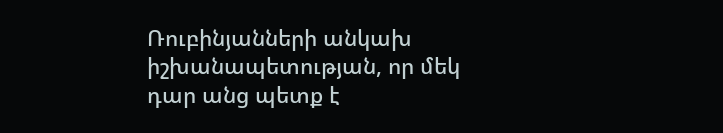Ռուբինյանների անկախ իշխանապետության, որ մեկ դար անց պետք է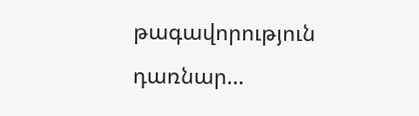թագավորություն դառնար…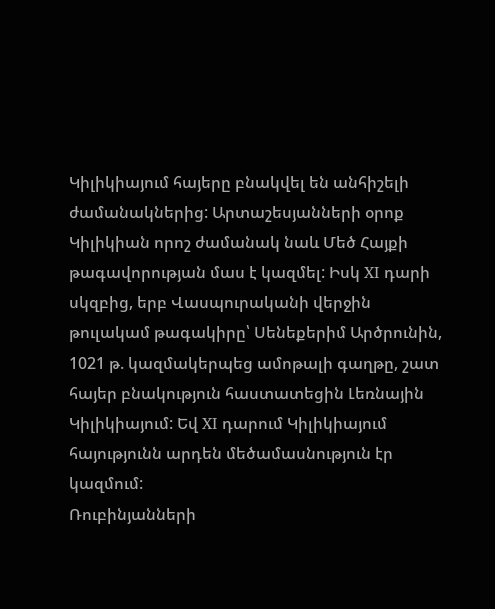Կիլիկիայում հայերը բնակվել են անհիշելի ժամանակներից: Արտաշեսյանների օրոք Կիլիկիան որոշ ժամանակ նաև Մեծ Հայքի թագավորության մաս է կազմել: Իսկ XI դարի սկզբից, երբ Վասպուրականի վերջին թուլակամ թագակիրը՝ Սենեքերիմ Արծրունին, 1021 թ. կազմակերպեց ամոթալի գաղթը, շատ հայեր բնակություն հաստատեցին Լեռնային Կիլիկիայում: Եվ XI դարում Կիլիկիայում հայությունն արդեն մեծամասնություն էր կազմում:
Ռուբինյանների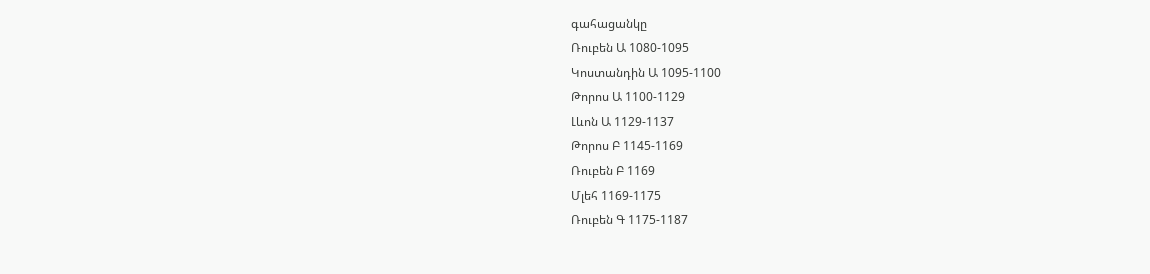գահացանկը
Ռուբեն Ա 1080-1095
Կոստանդին Ա 1095-1100
Թորոս Ա 1100-1129
Լևոն Ա 1129-1137
Թորոս Բ 1145-1169
Ռուբեն Բ 1169
Մլեհ 1169-1175
Ռուբեն Գ 1175-1187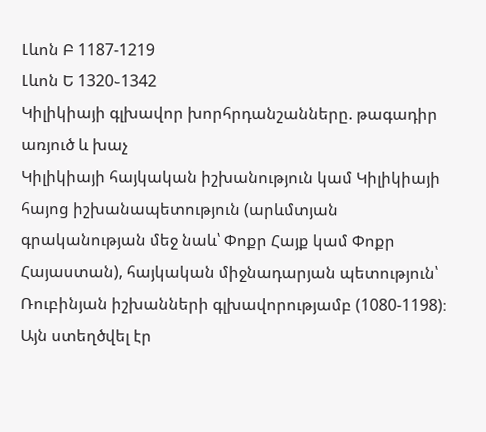Լևոն Բ 1187-1219
Լևոն Ե 1320֊1342
Կիլիկիայի գլխավոր խորհրդանշանները. թագադիր առյուծ և խաչ
Կիլիկիայի հայկական իշխանություն կամ Կիլիկիայի հայոց իշխանապետություն (արևմտյան գրականության մեջ նաև՝ Փոքր Հայք կամ Փոքր Հայաստան), հայկական միջնադարյան պետություն՝ Ռուբինյան իշխանների գլխավորությամբ (1080-1198)։ Այն ստեղծվել էր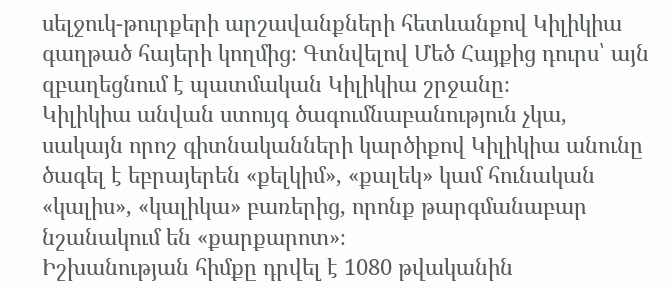սելջուկ-թուրքերի արշավանքների հետևանքով Կիլիկիա գաղթած հայերի կողմից։ Գտնվելով Մեծ Հայքից դուրս՝ այն զբաղեցնում է պատմական Կիլիկիա շրջանը։
Կիլիկիա անվան ստույգ ծագումնաբանություն չկա, սակայն որոշ գիտնականների կարծիքով Կիլիկիա անունը ծագել է եբրայերեն «քելկիմ», «քալեկ» կամ հունական «կալիս», «կալիկա» բառերից, որոնք թարգմանաբար նշանակում են «քարքարոտ»։
Իշխանության հիմքը դրվել է 1080 թվականին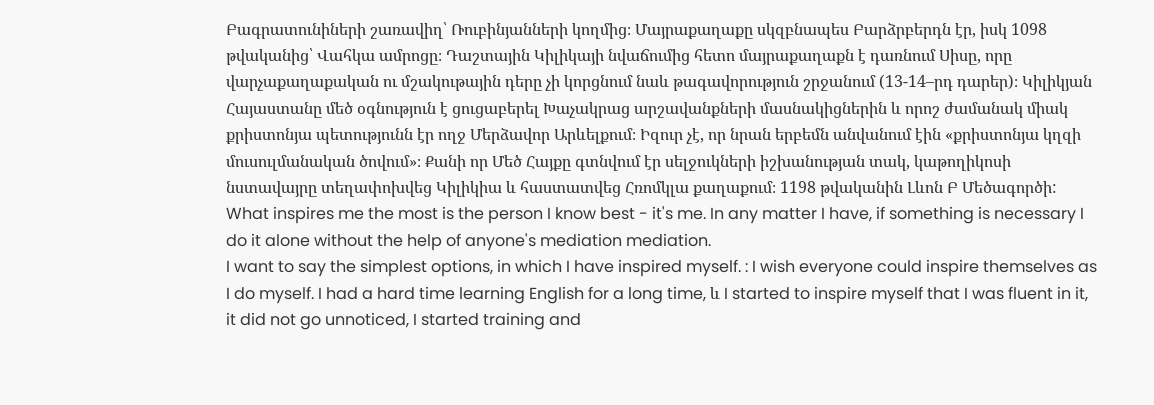Բագրատունիների շառավիղ՝ Ռուբինյանների կողմից։ Մայրաքաղաքը սկզբնապես Բարձրբերդն էր, իսկ 1098 թվականից՝ Վահկա ամրոցը։ Դաշտային Կիլիկայի նվաճումից հետո մայրաքաղաքն է դառնում Սիսը, որը վարչաքաղաքական ու մշակութային դերը չի կորցնում նաև թագավորություն շրջանում (13-14–րդ դարեր)։ Կիլիկյան Հայաստանը մեծ օգնություն է ցուցաբերել Խաչակրաց արշավանքների մասնակիցներին և որոշ ժամանակ միակ քրիստոնյա պետությունն էր ողջ Մերձավոր Արևելքում։ Իզուր չէ, որ նրան երբեմն անվանում էին «քրիստոնյա կղզի մուսուլմանական ծովում»։ Քանի որ Մեծ Հայքը գտնվում էր սելջուկների իշխանության տակ, կաթողիկոսի նստավայրը տեղափոխվեց Կիլիկիա և հաստատվեց Հռոմկլա քաղաքում։ 1198 թվականին Լևոն Բ Մեծագործի:
What inspires me the most is the person I know best - it's me. In any matter I have, if something is necessary I do it alone without the help of anyone's mediation mediation.
I want to say the simplest options, in which I have inspired myself. : I wish everyone could inspire themselves as I do myself. I had a hard time learning English for a long time, և I started to inspire myself that I was fluent in it, it did not go unnoticed, I started training and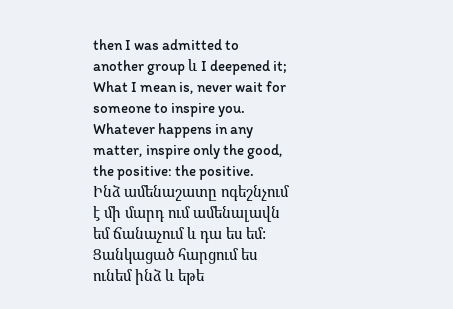then I was admitted to another group և I deepened it; What I mean is, never wait for someone to inspire you. Whatever happens in any matter, inspire only the good, the positive: the positive.
Ինձ ամենաշատը ոգեշնչում է մի մարդ ում ամենալավն եմ ճանաչում և դա ես եմ: Ցանկացած հարցում ես ունեմ ինձ և եթե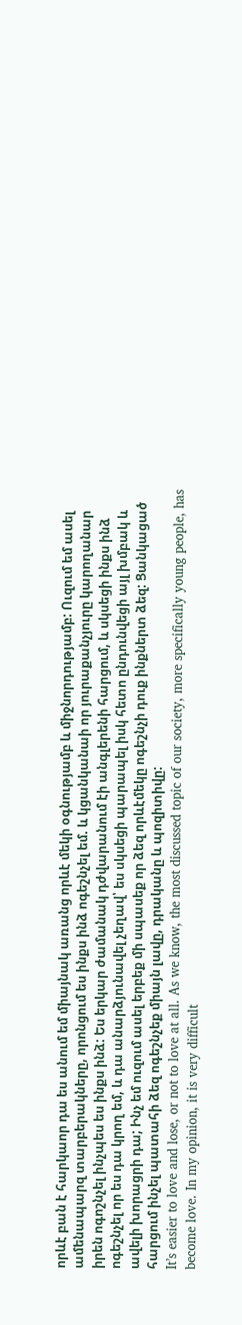որևէ բան է հարկաոր դա ես անում եմ միայնակ առանց որևէ մեկի օգնությամբ և միջնորդությամբ: Ուզում եմ ասել ամենապարզ տարբերակները, որոնցում ես ինքս ինձ ոգեշնչել եմ. և կցանկանաի որ յուրաքանչյուրը կարողանար իրեն ոգոշնչել ինչպես ես ինքս ինձ: Ես երկար ժամանակ դժվարանում էի անգլերենի հարցում, և սկսեցի ինքս ինձ ոգեշնչել որ ես դա կրող եմ, և դա անարձյունավել չեղավ՝ ես սկսեցի պարապել իսկ հետո ընդունվեցի այլ խմբակ և ավելի խորացրի դա; Ինչ եմ ուզում ասել երբեք մի սպասեք որ ձեզ որևէմեկը ոգեշնչի դուք ինքներտ ձեզ: Ցանկացած հարցում ինչել պատահի ձեզ ոգեշնչեք միայն լավը, դրականը և պոզիտիվը:
It’s easier to love and lose, or not to love at all. As we know, the most discussed topic of our society, more specifically young people, has become love. In my opinion, it is very difficult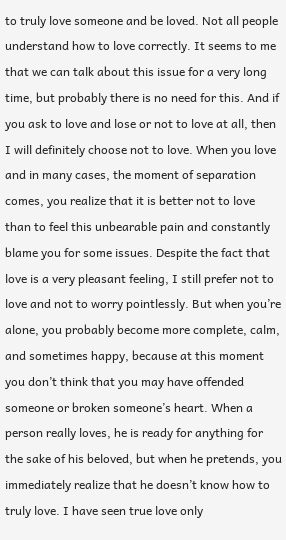to truly love someone and be loved. Not all people understand how to love correctly. It seems to me that we can talk about this issue for a very long time, but probably there is no need for this. And if you ask to love and lose or not to love at all, then I will definitely choose not to love. When you love and in many cases, the moment of separation comes, you realize that it is better not to love than to feel this unbearable pain and constantly blame you for some issues. Despite the fact that love is a very pleasant feeling, I still prefer not to love and not to worry pointlessly. But when you’re alone, you probably become more complete, calm, and sometimes happy, because at this moment you don’t think that you may have offended someone or broken someone’s heart. When a person really loves, he is ready for anything for the sake of his beloved, but when he pretends, you immediately realize that he doesn’t know how to truly love. I have seen true love only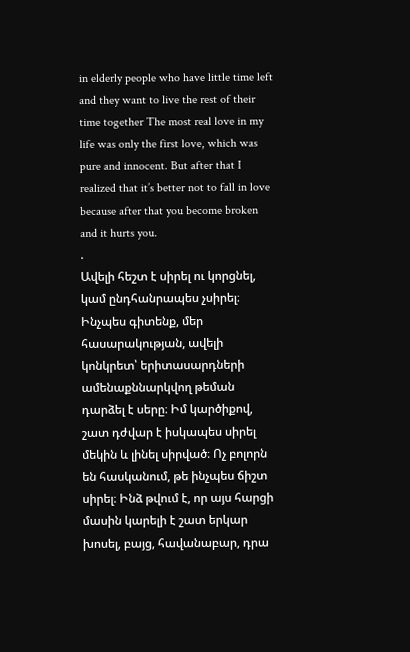in elderly people who have little time left and they want to live the rest of their time together The most real love in my life was only the first love, which was pure and innocent. But after that I realized that it’s better not to fall in love because after that you become broken and it hurts you.
.
Ավելի հեշտ է սիրել ու կորցնել, կամ ընդհանրապես չսիրել։ Ինչպես գիտենք, մեր հասարակության, ավելի կոնկրետ՝ երիտասարդների ամենաքննարկվող թեման դարձել է սերը։ Իմ կարծիքով, շատ դժվար է իսկապես սիրել մեկին և լինել սիրված։ Ոչ բոլորն են հասկանում, թե ինչպես ճիշտ սիրել։ Ինձ թվում է, որ այս հարցի մասին կարելի է շատ երկար խոսել, բայց, հավանաբար, դրա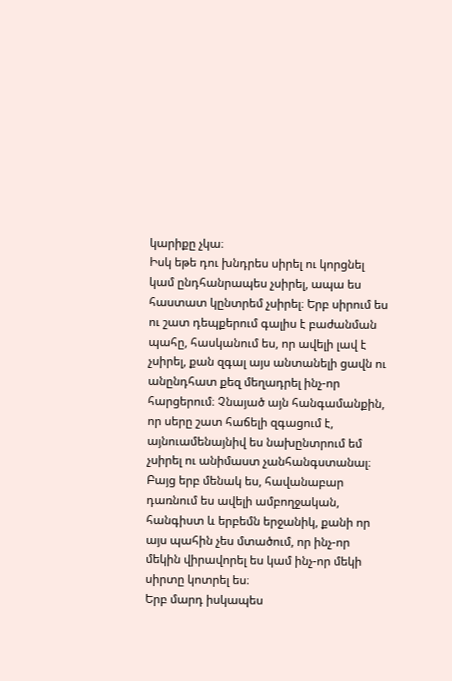կարիքը չկա։
Իսկ եթե դու խնդրես սիրել ու կորցնել կամ ընդհանրապես չսիրել, ապա ես հաստատ կընտրեմ չսիրել։ Երբ սիրում ես ու շատ դեպքերում գալիս է բաժանման պահը, հասկանում ես, որ ավելի լավ է չսիրել, քան զգալ այս անտանելի ցավն ու անընդհատ քեզ մեղադրել ինչ-որ հարցերում։ Չնայած այն հանգամանքին, որ սերը շատ հաճելի զգացում է, այնուամենայնիվ ես նախընտրում եմ չսիրել ու անիմաստ չանհանգստանալ։ Բայց երբ մենակ ես, հավանաբար դառնում ես ավելի ամբողջական, հանգիստ և երբեմն երջանիկ, քանի որ այս պահին չես մտածում, որ ինչ-որ մեկին վիրավորել ես կամ ինչ-որ մեկի սիրտը կոտրել ես։
Երբ մարդ իսկապես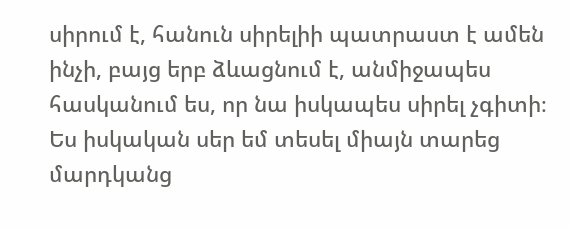սիրում է, հանուն սիրելիի պատրաստ է ամեն ինչի, բայց երբ ձևացնում է, անմիջապես հասկանում ես, որ նա իսկապես սիրել չգիտի։
Ես իսկական սեր եմ տեսել միայն տարեց մարդկանց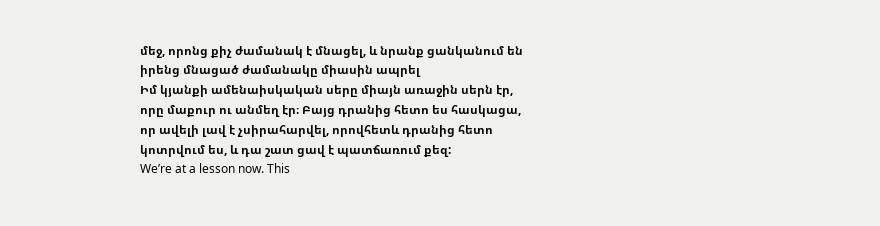մեջ, որոնց քիչ ժամանակ է մնացել, և նրանք ցանկանում են իրենց մնացած ժամանակը միասին ապրել
Իմ կյանքի ամենաիսկական սերը միայն առաջին սերն էր, որը մաքուր ու անմեղ էր։ Բայց դրանից հետո ես հասկացա, որ ավելի լավ է չսիրահարվել, որովհետև դրանից հետո կոտրվում ես, և դա շատ ցավ է պատճառում քեզ:
We’re at a lesson now. This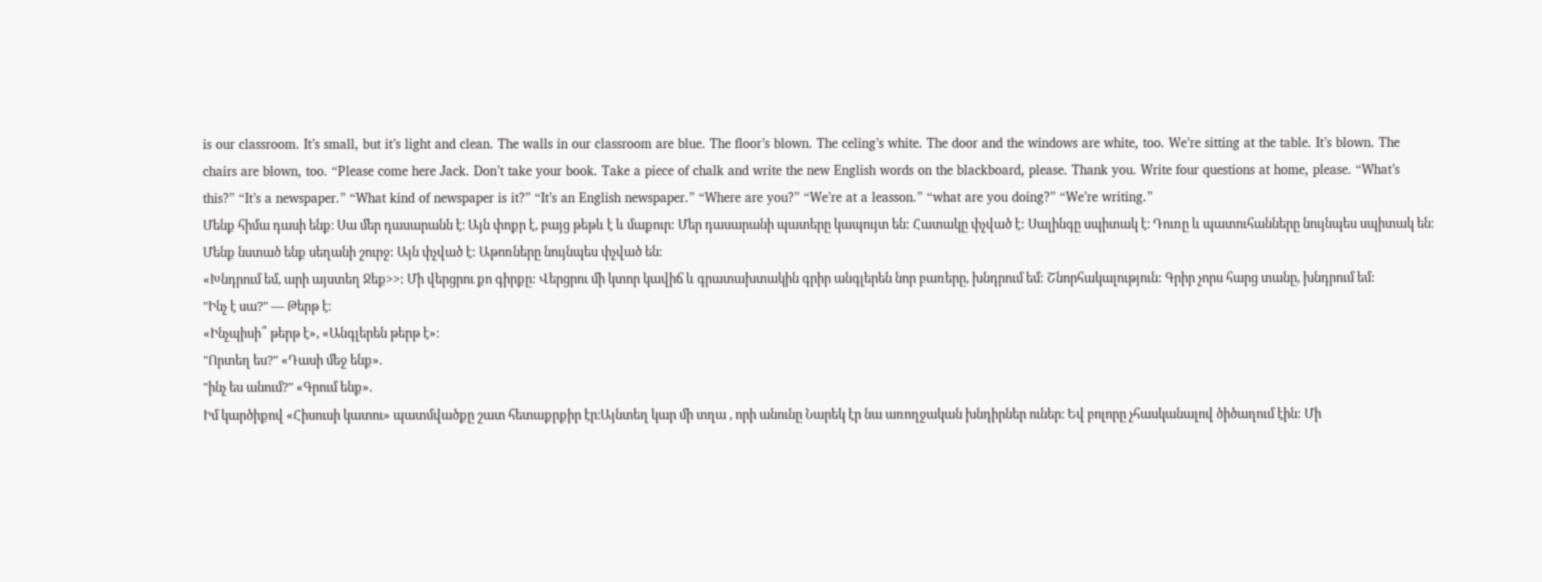is our classroom. It’s small, but it’s light and clean. The walls in our classroom are blue. The floor’s blown. The celing’s white. The door and the windows are white, too. We’re sitting at the table. It’s blown. The chairs are blown, too. “Please come here Jack. Don’t take your book. Take a piece of chalk and write the new English words on the blackboard, please. Thank you. Write four questions at home, please. “What’s this?” “It’s a newspaper.” “What kind of newspaper is it?” “It’s an English newspaper.” “Where are you?” “We’re at a leasson.” “what are you doing?” “We’re writing.”
Մենք հիմա դասի ենք։ Սա մեր դասարանն է։ Այն փոքր է, բայց թեթև է և մաքուր: Մեր դասարանի պատերը կապույտ են: Հատակը փչված է: Սալինգը սպիտակ է։ Դուռը և պատուհանները նույնպես սպիտակ են։ Մենք նստած ենք սեղանի շուրջ: Այն փչված է: Աթոռները նույնպես փչված են։
«Խնդրում եմ, արի այստեղ Ջեք>>: Մի վերցրու քո գիրքը: Վերցրու մի կտոր կավիճ և գրատախտակին գրիր անգլերեն նոր բառերը, խնդրում եմ: Շնորհակալություն: Գրիր չորս հարց տանը, խնդրում եմ:
"Ինչ է սա?" — Թերթ է։
«Ինչպիսի՞ թերթ է», «Անգլերեն թերթ է»։
"Որտեղ ես?" «Դասի մեջ ենք».
"ինչ ես անում?" «Գրում ենք».
Իմ կարծիքով «Հիսուսի կատու» պատմվածքը շատ հետաքրքիր էր։Այնտեղ կար մի տղա , որի անունը Նարեկ էր նա առողջական խնդիրներ ուներ։ Եվ բոլորը չհասկանալով ծիծաղում էին: Մի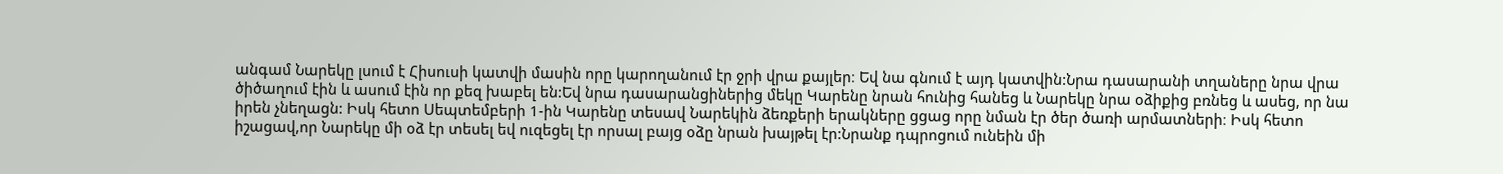անգամ Նարեկը լսում է Հիսուսի կատվի մասին որը կարողանում էր ջրի վրա քայլեր։ Եվ նա գնում է այդ կատվին:Նրա դասարանի տղաները նրա վրա ծիծաղում էին և ասում էին որ քեզ խաբել են:Եվ նրա դասարանցիներից մեկը Կարենը նրան հունից հանեց և Նարեկը նրա օձիքից բռնեց և ասեց, որ նա իրեն չնեղացն: Իսկ հետո Սեպտեմբերի 1-ին Կարենը տեսավ Նարեկին ձեռքերի երակները ցցաց որը նման էր ծեր ծառի արմատների։ Իսկ հետո իշացավ,որ Նարեկը մի օձ էր տեսել եվ ուզեցել էր որսալ բայց օձը նրան խայթել էր:Նրանք դպրոցում ունեին մի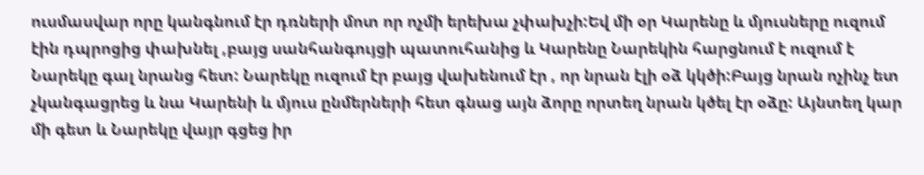ուսմասվար որը կանգնում էր դռների մոտ որ ոչմի երեխա չփախչի:Եվ մի օր Կարենը և մյուսները ուզում էին դպրոցից փախնել ,բայց սանհանգույցի պատուհանից և Կարենը Նարեկին հարցնում է ուզում է Նարեկը գալ նրանց հետ: Նարեկը ուզում էր բայց վախենում էր , որ նրան էլի օձ կկծի:Բայց նրան ոչինչ ետ չկանգացրեց և նա Կարենի և մյուս ընմերների հետ գնաց այն ձորը որտեղ նրան կծել էր օձը: Այնտեղ կար մի գետ և Նարեկը վայր գցեց իր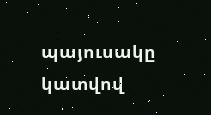պայուսակը կատվով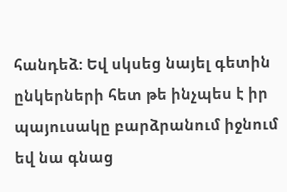հանդեձ: Եվ սկսեց նայել գետին ընկերների հետ թե ինչպես է իր պայուսակը բարձրանում իջնում եվ նա գնաց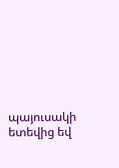պայուսակի ետեվից եվ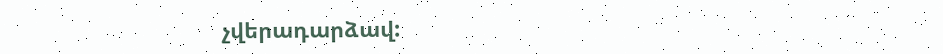չվերադարձավ: